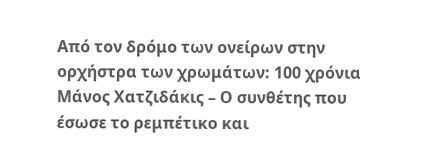Από τον δρόμο των ονείρων στην ορχήστρα των χρωμάτων: 100 χρόνια Μάνος Χατζιδάκις – Ο συνθέτης που έσωσε το ρεμπέτικο και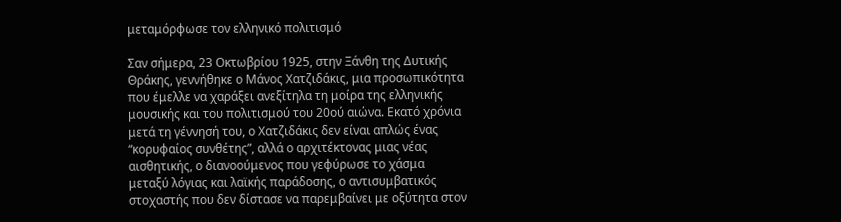μεταμόρφωσε τον ελληνικό πολιτισμό

Σαν σήμερα, 23 Οκτωβρίου 1925, στην Ξάνθη της Δυτικής Θράκης, γεννήθηκε ο Μάνος Χατζιδάκις, μια προσωπικότητα που έμελλε να χαράξει ανεξίτηλα τη μοίρα της ελληνικής μουσικής και του πολιτισμού του 20ού αιώνα. Εκατό χρόνια μετά τη γέννησή του, ο Χατζιδάκις δεν είναι απλώς ένας “κορυφαίος συνθέτης”, αλλά ο αρχιτέκτονας μιας νέας αισθητικής, ο διανοούμενος που γεφύρωσε το χάσμα μεταξύ λόγιας και λαϊκής παράδοσης, ο αντισυμβατικός στοχαστής που δεν δίστασε να παρεμβαίνει με οξύτητα στον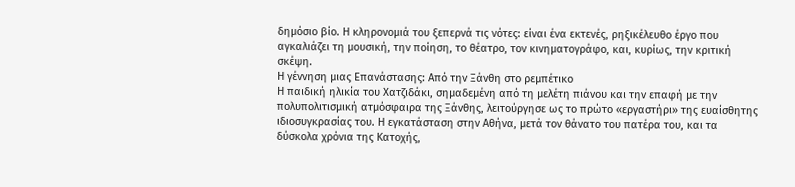δημόσιο βίο. Η κληρονομιά του ξεπερνά τις νότες: είναι ένα εκτενές, ρηξικέλευθο έργο που αγκαλιάζει τη μουσική, την ποίηση, το θέατρο, τον κινηματογράφο, και, κυρίως, την κριτική σκέψη.
Η γέννηση μιας Επανάστασης: Από την Ξάνθη στο ρεμπέτικο
Η παιδική ηλικία του Χατζιδάκι, σημαδεμένη από τη μελέτη πιάνου και την επαφή με την πολυπολιτισμική ατμόσφαιρα της Ξάνθης, λειτούργησε ως το πρώτο «εργαστήρι» της ευαίσθητης ιδιοσυγκρασίας του. Η εγκατάσταση στην Αθήνα, μετά τον θάνατο του πατέρα του, και τα δύσκολα χρόνια της Κατοχής,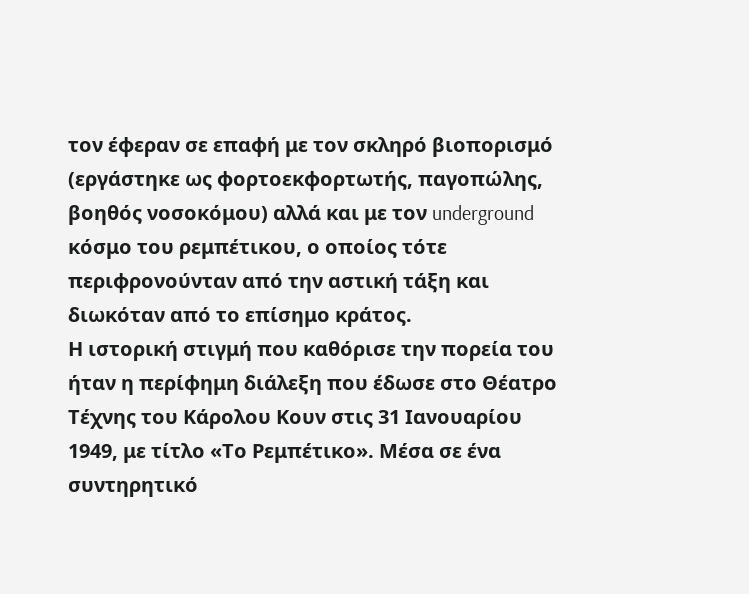τον έφεραν σε επαφή με τον σκληρό βιοπορισμό (εργάστηκε ως φορτοεκφορτωτής, παγοπώλης, βοηθός νοσοκόμου) αλλά και με τον underground κόσμο του ρεμπέτικου, ο οποίος τότε περιφρονούνταν από την αστική τάξη και διωκόταν από το επίσημο κράτος.
Η ιστορική στιγμή που καθόρισε την πορεία του ήταν η περίφημη διάλεξη που έδωσε στο Θέατρο Τέχνης του Κάρολου Κουν στις 31 Ιανουαρίου 1949, με τίτλο «Το Ρεμπέτικο». Μέσα σε ένα συντηρητικό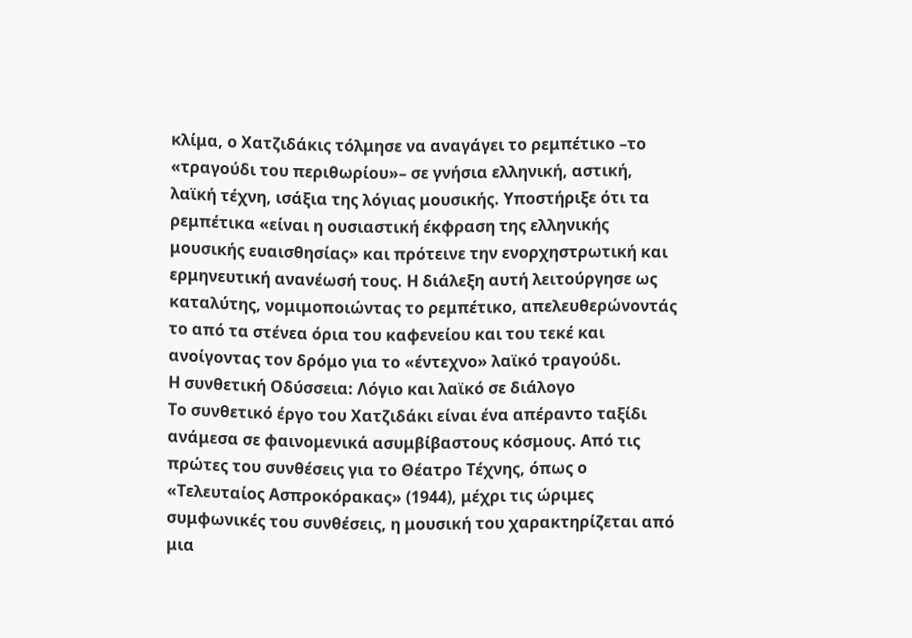κλίμα, ο Χατζιδάκις τόλμησε να αναγάγει το ρεμπέτικο –το «τραγούδι του περιθωρίου»– σε γνήσια ελληνική, αστική, λαϊκή τέχνη, ισάξια της λόγιας μουσικής. Υποστήριξε ότι τα ρεμπέτικα «είναι η ουσιαστική έκφραση της ελληνικής μουσικής ευαισθησίας» και πρότεινε την ενορχηστρωτική και ερμηνευτική ανανέωσή τους. Η διάλεξη αυτή λειτούργησε ως καταλύτης, νομιμοποιώντας το ρεμπέτικο, απελευθερώνοντάς το από τα στένεα όρια του καφενείου και του τεκέ και ανοίγοντας τον δρόμο για το «έντεχνο» λαϊκό τραγούδι.
Η συνθετική Οδύσσεια: Λόγιο και λαϊκό σε διάλογο
Το συνθετικό έργο του Χατζιδάκι είναι ένα απέραντο ταξίδι ανάμεσα σε φαινομενικά ασυμβίβαστους κόσμους. Από τις πρώτες του συνθέσεις για το Θέατρο Τέχνης, όπως ο «Τελευταίος Ασπροκόρακας» (1944), μέχρι τις ώριμες συμφωνικές του συνθέσεις, η μουσική του χαρακτηρίζεται από μια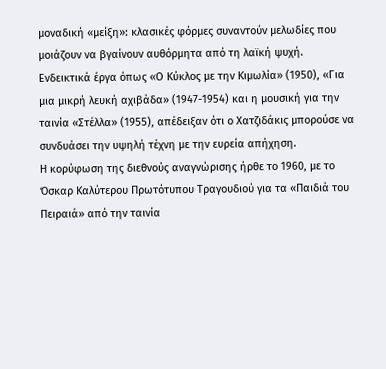μοναδική «μείξη»: κλασικές φόρμες συναντούν μελωδίες που μοιάζουν να βγαίνουν αυθόρμητα από τη λαϊκή ψυχή.
Ενδεικτικά έργα όπως «Ο Κύκλος με την Κιμωλία» (1950), «Για μια μικρή λευκή αχιβάδα» (1947-1954) και η μουσική για την ταινία «Στέλλα» (1955), απέδειξαν ότι ο Χατζιδάκις μπορούσε να συνδυάσει την υψηλή τέχνη με την ευρεία απήχηση.
Η κορύφωση της διεθνούς αναγνώρισης ήρθε το 1960, με το Όσκαρ Καλύτερου Πρωτότυπου Τραγουδιού για τα «Παιδιά του Πειραιά» από την ταινία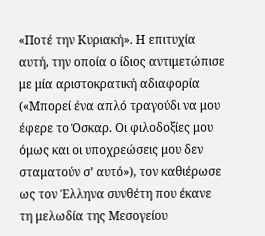«Ποτέ την Κυριακή». Η επιτυχία αυτή, την οποία ο ίδιος αντιμετώπισε με μία αριστοκρατική αδιαφορία («Μπορεί ένα απλό τραγούδι να μου έφερε το Όσκαρ. Οι φιλοδοξίες μου όμως και οι υποχρεώσεις μου δεν σταματούν σ’ αυτό»), τον καθιέρωσε ως τον Έλληνα συνθέτη που έκανε τη μελωδία της Μεσογείου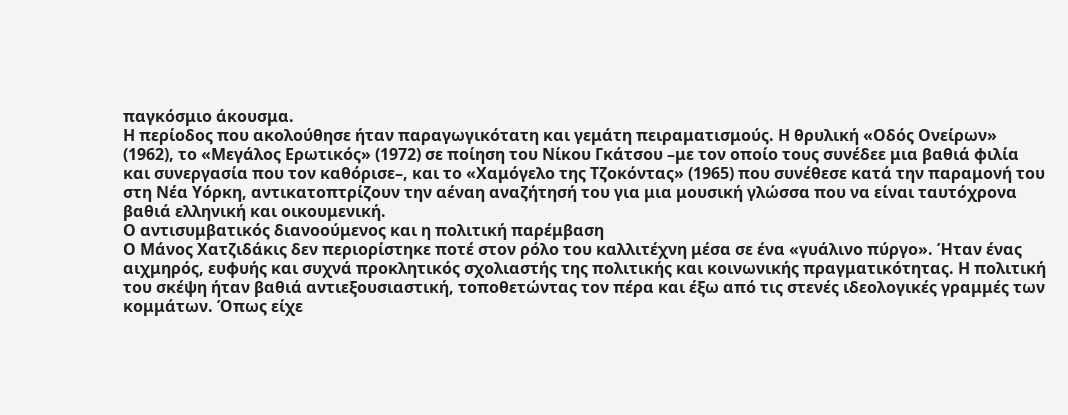παγκόσμιο άκουσμα.
Η περίοδος που ακολούθησε ήταν παραγωγικότατη και γεμάτη πειραματισμούς. Η θρυλική «Οδός Ονείρων» (1962), το «Μεγάλος Ερωτικός» (1972) σε ποίηση του Νίκου Γκάτσου –με τον οποίο τους συνέδεε μια βαθιά φιλία και συνεργασία που τον καθόρισε–, και το «Χαμόγελο της Τζοκόντας» (1965) που συνέθεσε κατά την παραμονή του στη Νέα Υόρκη, αντικατοπτρίζουν την αέναη αναζήτησή του για μια μουσική γλώσσα που να είναι ταυτόχρονα βαθιά ελληνική και οικουμενική.
Ο αντισυμβατικός διανοούμενος και η πολιτική παρέμβαση
Ο Μάνος Χατζιδάκις δεν περιορίστηκε ποτέ στον ρόλο του καλλιτέχνη μέσα σε ένα «γυάλινο πύργο». Ήταν ένας αιχμηρός, ευφυής και συχνά προκλητικός σχολιαστής της πολιτικής και κοινωνικής πραγματικότητας. Η πολιτική του σκέψη ήταν βαθιά αντιεξουσιαστική, τοποθετώντας τον πέρα και έξω από τις στενές ιδεολογικές γραμμές των κομμάτων. Όπως είχε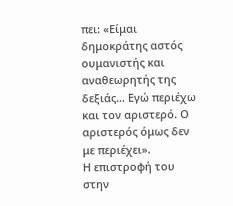πει: «Είμαι δημοκράτης αστός ουμανιστής και αναθεωρητής της δεξιάς… Εγώ περιέχω και τον αριστερό. Ο αριστερός όμως δεν με περιέχει».
Η επιστροφή του στην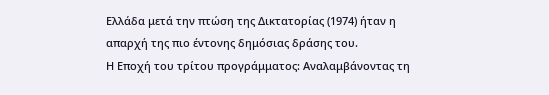Ελλάδα μετά την πτώση της Δικτατορίας (1974) ήταν η απαρχή της πιο έντονης δημόσιας δράσης του.
Η Εποχή του τρίτου προγράμματος: Αναλαμβάνοντας τη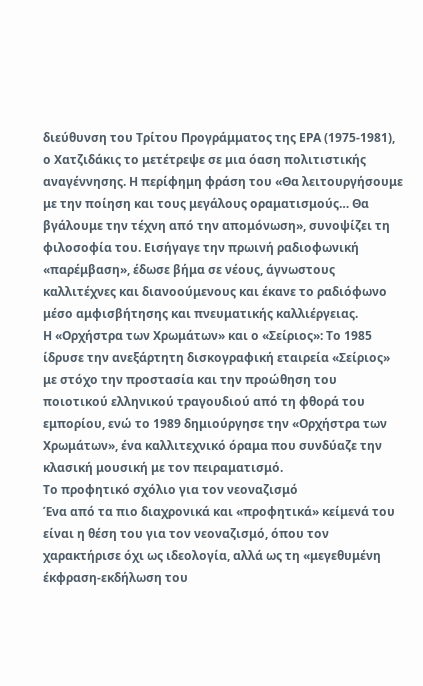διεύθυνση του Τρίτου Προγράμματος της ΕΡΑ (1975-1981), ο Χατζιδάκις το μετέτρεψε σε μια όαση πολιτιστικής αναγέννησης. Η περίφημη φράση του «Θα λειτουργήσουμε με την ποίηση και τους μεγάλους οραματισμούς… Θα βγάλουμε την τέχνη από την απομόνωση», συνοψίζει τη φιλοσοφία του. Εισήγαγε την πρωινή ραδιοφωνική «παρέμβαση», έδωσε βήμα σε νέους, άγνωστους καλλιτέχνες και διανοούμενους και έκανε το ραδιόφωνο μέσο αμφισβήτησης και πνευματικής καλλιέργειας.
Η «Ορχήστρα των Χρωμάτων» και ο «Σείριος»: Το 1985 ίδρυσε την ανεξάρτητη δισκογραφική εταιρεία «Σείριος» με στόχο την προστασία και την προώθηση του ποιοτικού ελληνικού τραγουδιού από τη φθορά του εμπορίου, ενώ το 1989 δημιούργησε την «Ορχήστρα των Χρωμάτων», ένα καλλιτεχνικό όραμα που συνδύαζε την κλασική μουσική με τον πειραματισμό.
Το προφητικό σχόλιο για τον νεοναζισμό
Ένα από τα πιο διαχρονικά και «προφητικά» κείμενά του είναι η θέση του για τον νεοναζισμό, όπου τον χαρακτήρισε όχι ως ιδεολογία, αλλά ως τη «μεγεθυμένη έκφραση-εκδήλωση του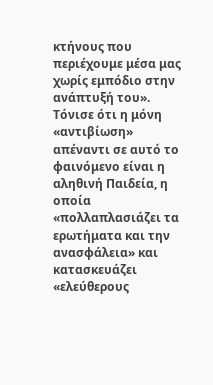κτήνους που περιέχουμε μέσα μας χωρίς εμπόδιο στην ανάπτυξή του». Τόνισε ότι η μόνη «αντιβίωση» απέναντι σε αυτό το φαινόμενο είναι η αληθινή Παιδεία, η οποία «πολλαπλασιάζει τα ερωτήματα και την ανασφάλεια» και κατασκευάζει «ελεύθερους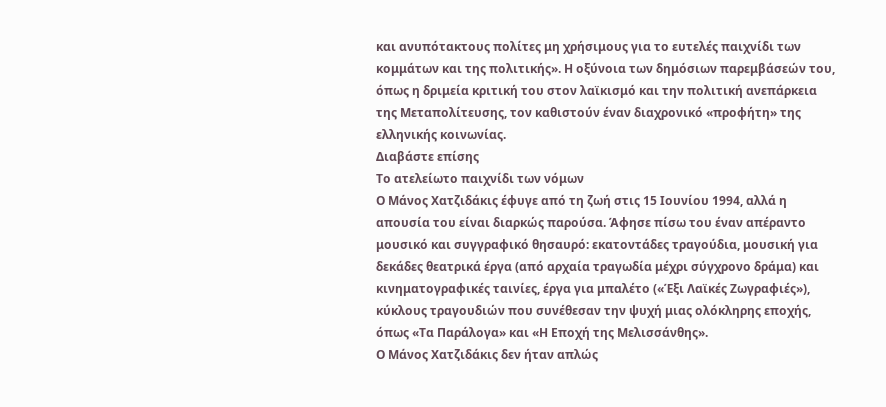και ανυπότακτους πολίτες μη χρήσιμους για το ευτελές παιχνίδι των κομμάτων και της πολιτικής». Η οξύνοια των δημόσιων παρεμβάσεών του, όπως η δριμεία κριτική του στον λαϊκισμό και την πολιτική ανεπάρκεια της Μεταπολίτευσης, τον καθιστούν έναν διαχρονικό «προφήτη» της ελληνικής κοινωνίας.
Διαβάστε επίσης
Το ατελείωτο παιχνίδι των νόμων
Ο Μάνος Χατζιδάκις έφυγε από τη ζωή στις 15 Ιουνίου 1994, αλλά η απουσία του είναι διαρκώς παρούσα. Άφησε πίσω του έναν απέραντο μουσικό και συγγραφικό θησαυρό: εκατοντάδες τραγούδια, μουσική για δεκάδες θεατρικά έργα (από αρχαία τραγωδία μέχρι σύγχρονο δράμα) και κινηματογραφικές ταινίες, έργα για μπαλέτο («Έξι Λαϊκές Ζωγραφιές»), κύκλους τραγουδιών που συνέθεσαν την ψυχή μιας ολόκληρης εποχής, όπως «Τα Παράλογα» και «Η Εποχή της Μελισσάνθης».
Ο Μάνος Χατζιδάκις δεν ήταν απλώς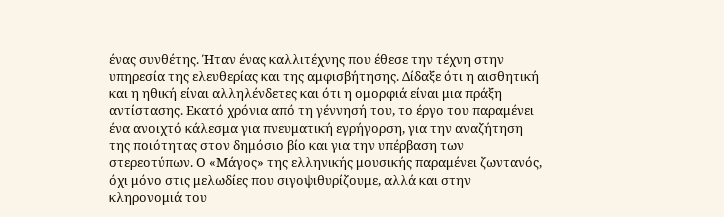ένας συνθέτης. Ήταν ένας καλλιτέχνης που έθεσε την τέχνη στην υπηρεσία της ελευθερίας και της αμφισβήτησης. Δίδαξε ότι η αισθητική και η ηθική είναι αλληλένδετες και ότι η ομορφιά είναι μια πράξη αντίστασης. Εκατό χρόνια από τη γέννησή του, το έργο του παραμένει ένα ανοιχτό κάλεσμα για πνευματική εγρήγορση, για την αναζήτηση της ποιότητας στον δημόσιο βίο και για την υπέρβαση των στερεοτύπων. Ο «Μάγος» της ελληνικής μουσικής παραμένει ζωντανός, όχι μόνο στις μελωδίες που σιγοψιθυρίζουμε, αλλά και στην κληρονομιά του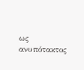ως ανυπότακτος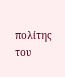πολίτης του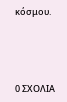κόσμου.




0 ΣΧΟΛΙΑ